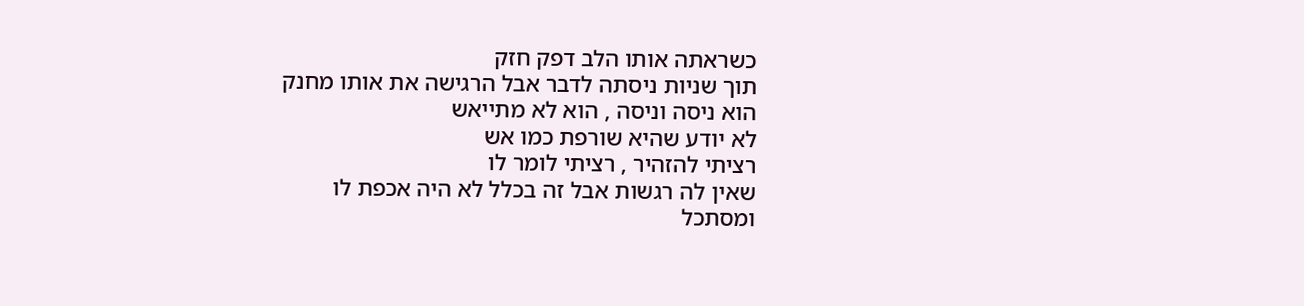כשראתה אותו הלב דפק חזק
תוך שניות ניסתה לדבר אבל הרגישה את אותו מחנק
הוא ניסה וניסה , הוא לא מתייאש
לא יודע שהיא שורפת כמו אש
רציתי להזהיר , רציתי לומר לו
שאין לה רגשות אבל זה בכלל לא היה אכפת לו
ומסתכל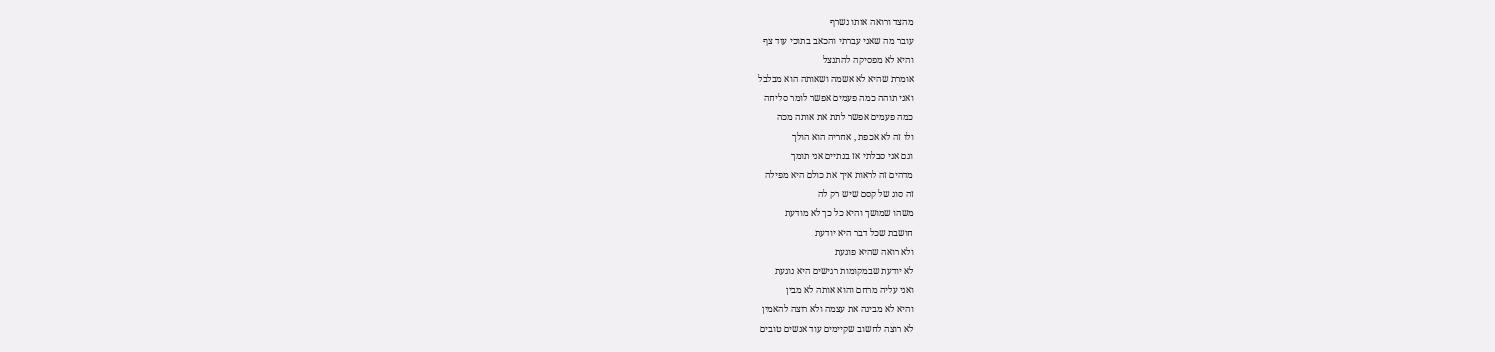מהצד ורואה אותו נשרף
עובר מה שאני עברתי והכאב בתוכי עוד צף
והיא לא מפסיקה להתנצל
אומרת שהיא לא אשמה ושאותה הוא מבלבל
ואני תוהה כמה פעמים אפשר לומר סליחה
כמה פעמים אפשר לתת את אותה מכה
ולו זה לא אכפת , אחריה הוא הולך
וגם אני סבלתי אז בנתיים אני תומך
מדהים זה לראות איך את כולם היא מפילה
זה סוג של קסם שיש רק לה
משהו שמושך והיא כל כך לא מודעת
חושבת שכל דבר היא יודעת
ולא רואה שהיא פוגעת
לא יודעת שבמקומות רגישים היא נוגעת
ואני עליה מרחם והוא אותה לא מבין
והיא לא מבינה את עצמה ולא רוצה להאמין
לא רוצה לחשוב שקיימים עוד אנשים טובים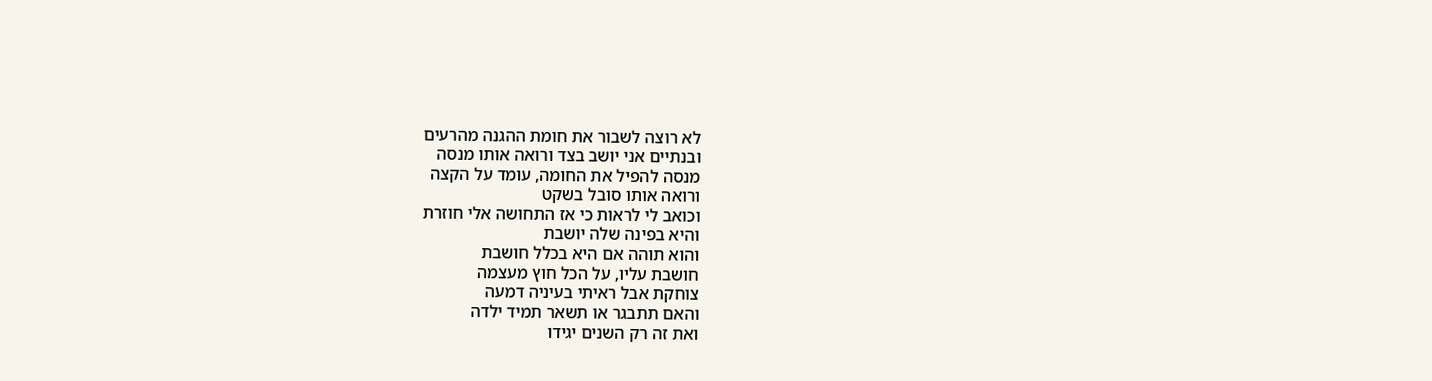לא רוצה לשבור את חומת ההגנה מהרעים
ובנתיים אני יושב בצד ורואה אותו מנסה
מנסה להפיל את החומה, עומד על הקצה
ורואה אותו סובל בשקט
וכואב לי לראות כי אז התחושה אלי חוזרת
והיא בפינה שלה יושבת
והוא תוהה אם היא בכלל חושבת
חושבת עליו, על הכל חוץ מעצמה
צוחקת אבל ראיתי בעיניה דמעה
והאם תתבגר או תשאר תמיד ילדה
ואת זה רק השנים יגידו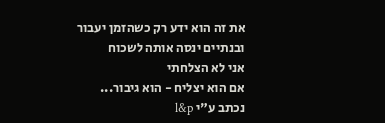את זה הוא ידע רק כשהזמן יעבור
ובנתיים ינסה אותה לשכוח
אני לא הצלחתי
אם הוא יצליח - הוא גיבור...
נכתב ע"י l&p